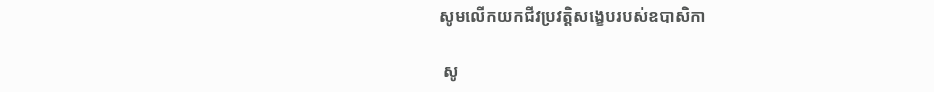សូមលើកយកជីវប្រវត្តិសង្ខេបរបស់ឧបាសិកា

 សូ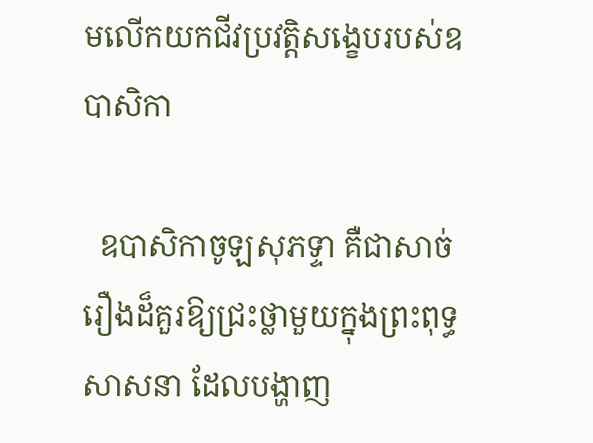មលើកយកជីវប្រវត្តិសង្ខេបរបស់ឧបាសិកា

  ឧបាសិកាចូឡសុភទ្ទា គឺជាសាច់រឿងដ៏គួរឱ្យជ្រះថ្លាមួយក្នុងព្រះពុទ្ធសាសនា ដែលបង្ហាញ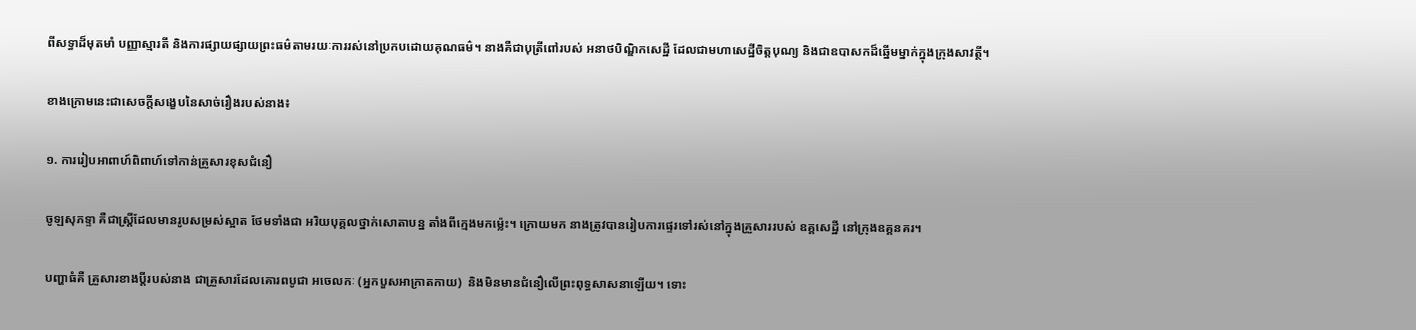ពីសទ្ធាដ៏មុតមាំ បញ្ញាស្មារតី និងការផ្សាយផ្សាយព្រះធម៌តាមរយៈការរស់នៅប្រកបដោយគុណធម៌។ នាងគឺជាបុត្រីពៅរបស់ អនាថបិណ្ឌិកសេដ្ឋី ដែលជាមហាសេដ្ឋីចិត្តបុណ្យ និងជាឧបាសកដ៏ឆ្នើមម្នាក់ក្នុងក្រុងសាវត្ថី។

ខាងក្រោមនេះជាសេចក្តីសង្ខេបនៃសាច់រឿងរបស់នាង៖

១. ការរៀបអាពាហ៍ពិពាហ៍ទៅកាន់គ្រួសារខុសជំនឿ

ចូឡសុភទ្ទា គឺជាស្ត្រីដែលមានរូបសម្រស់ស្អាត ថែមទាំងជា អរិយបុគ្គលថ្នាក់សោតាបន្ន តាំងពីក្មេងមកម៉្លេះ។ ក្រោយមក នាងត្រូវបានរៀបការផ្ទេរទៅរស់នៅក្នុងគ្រួសាររបស់ ឧគ្គសេដ្ឋី នៅក្រុងឧគ្គនគរ។

បញ្ហាធំគឺ គ្រួសារខាងប្តីរបស់នាង ជាគ្រួសារដែលគោរពបូជា អចេលកៈ (អ្នកបួសអាក្រាតកាយ)  និងមិនមានជំនឿលើព្រះពុទ្ធសាសនាឡើយ។ ទោះ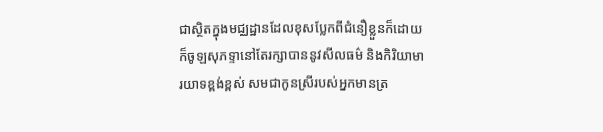ជាស្ថិតក្នុងមជ្ឈដ្ឋានដែលខុសប្លែកពីជំនឿខ្លួនក៏ដោយ ក៏ចូឡសុភទ្ទានៅតែរក្សាបាននូវសីលធម៌ និងកិរិយាមារយាទខ្ពង់ខ្ពស់ សមជាកូនស្រីរបស់អ្នកមានត្រ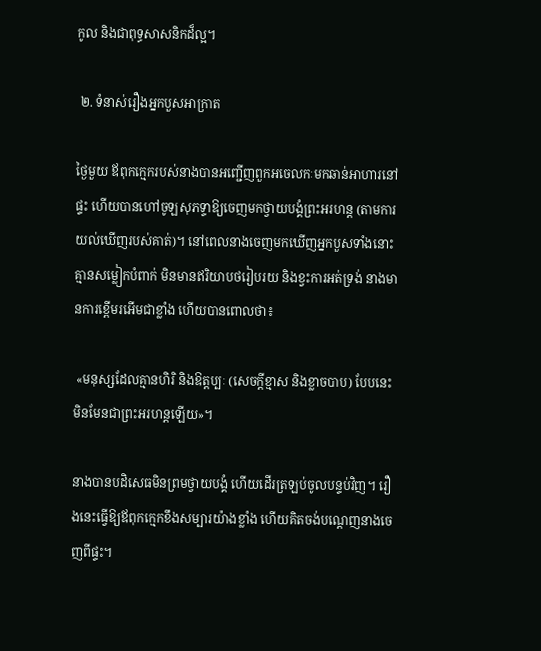កូល និងជាពុទ្ធសាសនិកដ៏ល្អ។

 ២. ទំនាស់រឿងអ្នកបួសអាក្រាត

ថ្ងៃមួយ ឪពុកក្មេករបស់នាងបានអញ្ជើញពួកអចេលកៈមកឆាន់អាហារនៅផ្ទះ ហើយបានហៅចូឡសុភទ្ទាឱ្យចេញមកថ្វាយបង្គំព្រះអរហន្ត (តាមការយល់ឃើញរបស់គាត់)។ នៅពេលនាងចេញមកឃើញអ្នកបួសទាំងនោះគ្មានសម្លៀកបំពាក់ មិនមានឥរិយាបថរៀបរយ និងខ្វះការអត់ទ្រង់ នាងមានការខ្ពើមរអើមជាខ្លាំង ហើយបានពោលថា៖

 «មនុស្សដែលគ្មានហិរិ និងឱត្តប្បៈ (សេចក្តីខ្មាស និងខ្លាចបាប) បែបនេះ មិនមែនជាព្រះអរហន្តឡើយ»។

នាងបានបដិសេធមិនព្រមថ្វាយបង្គំ ហើយដើរត្រឡប់ចូលបន្ទប់វិញ។ រឿងនេះធ្វើឱ្យឪពុកក្មេកខឹងសម្បារយ៉ាងខ្លាំង ហើយគិតចង់បណ្តេញនាងចេញពីផ្ទះ។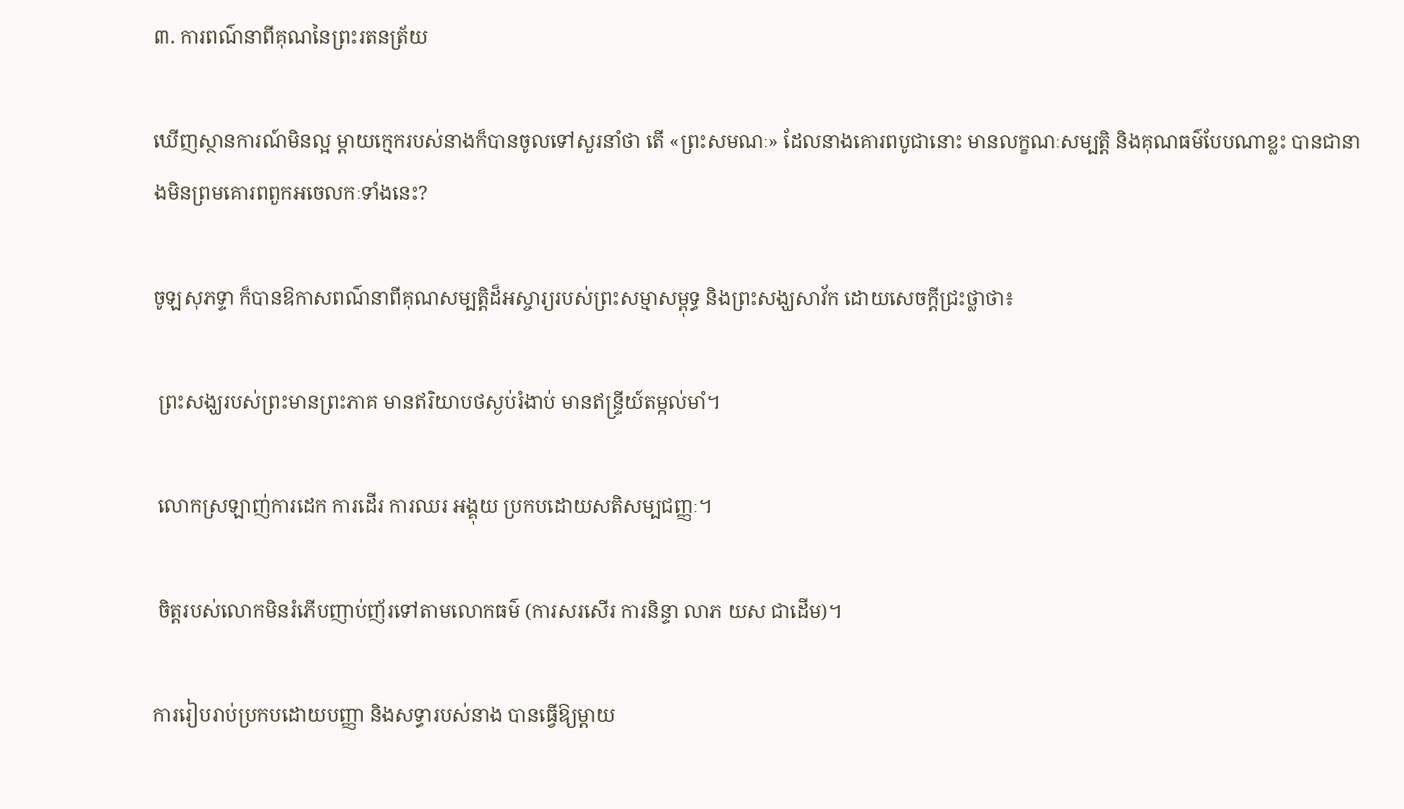៣. ការពណ៌នាពីគុណនៃព្រះរតនត្រ័យ

ឃើញស្ថានការណ៍មិនល្អ ម្ដាយក្មេករបស់នាងក៏បានចូលទៅសួរនាំថា តើ «ព្រះសមណៈ» ដែលនាងគោរពបូជានោះ មានលក្ខណៈសម្បត្តិ និងគុណធម៌បែបណាខ្លះ បានជានាងមិនព្រមគោរពពួកអចេលកៈទាំងនេះ?

ចូឡសុភទ្ទា ក៏បានឱកាសពណ៌នាពីគុណសម្បត្តិដ៏អស្ចារ្យរបស់ព្រះសម្មាសម្ពុទ្ធ និងព្រះសង្ឃសាវ័ក ដោយសេចក្តីជ្រះថ្លាថា៖

 ព្រះសង្ឃរបស់ព្រះមានព្រះភាគ មានឥរិយាបថស្ងប់រំងាប់ មានឥន្ទ្រីយ៍តម្កល់មាំ។

 លោកស្រឡាញ់ការដេក ការដើរ ការឈរ អង្គុយ ប្រកបដោយសតិសម្បជញ្ញៈ។

 ចិត្តរបស់លោកមិនរំភើបញាប់ញ័រទៅតាមលោកធម៌ (ការសរសើរ ការនិន្ទា លាភ យស ជាដើម)។

ការរៀបរាប់ប្រកបដោយបញ្ញា និងសទ្ធារបស់នាង បានធ្វើឱ្យម្តាយ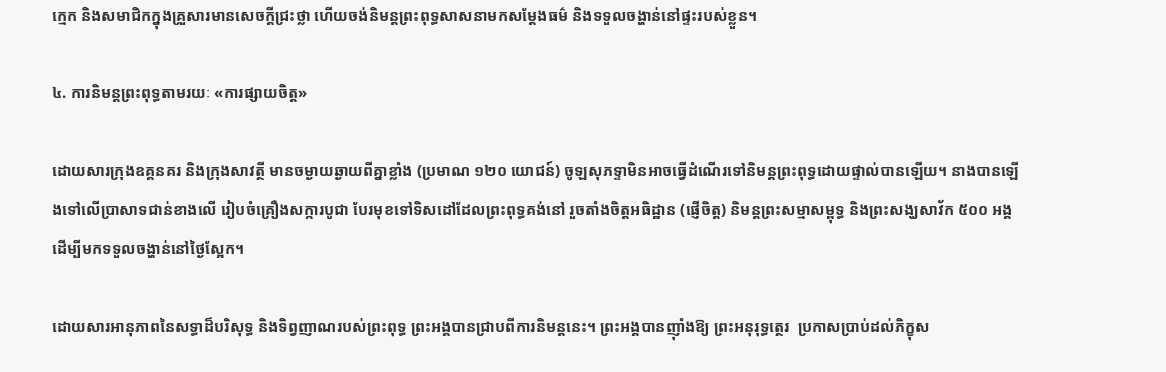ក្មេក និងសមាជិកក្នុងគ្រួសារមានសេចក្តីជ្រះថ្លា ហើយចង់និមន្តព្រះពុទ្ធសាសនាមកសម្តែងធម៌ និងទទួលចង្ហាន់នៅផ្ទះរបស់ខ្លួន។

៤. ការនិមន្តព្រះពុទ្ធតាមរយៈ «ការផ្សាយចិត្ត»

ដោយសារក្រុងឧគ្គនគរ និងក្រុងសាវត្ថី មានចម្ងាយឆ្ងាយពីគ្នាខ្លាំង (ប្រមាណ ១២០ យោជន៍) ចូឡសុភទ្ទាមិនអាចធ្វើដំណើរទៅនិមន្តព្រះពុទ្ធដោយផ្ទាល់បានឡើយ។ នាងបានឡើងទៅលើប្រាសាទជាន់ខាងលើ រៀបចំគ្រឿងសក្ការបូជា បែរមុខទៅទិសដៅដែលព្រះពុទ្ធគង់នៅ រួចតាំងចិត្តអធិដ្ឋាន (ផ្ញើចិត្ត) និមន្តព្រះសម្មាសម្ពុទ្ធ និងព្រះសង្ឃសាវ័ក ៥០០ អង្គ ដើម្បីមកទទួលចង្ហាន់នៅថ្ងៃស្អែក។

ដោយសារអានុភាពនៃសទ្ធាដ៏បរិសុទ្ធ និងទិព្វញាណរបស់ព្រះពុទ្ធ ព្រះអង្គបានជ្រាបពីការនិមន្តនេះ។ ព្រះអង្គបានញ៉ាំងឱ្យ ព្រះអនុរុទ្ធត្ថេរ  ប្រកាសប្រាប់ដល់ភិក្ខុស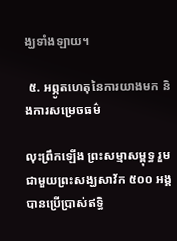ង្ឃទាំងឡាយ។

 ៥. អព្ភូតហេតុនៃការយាងមក និងការសម្រេចធម៌

លុះព្រឹកឡើង ព្រះសម្មាសម្ពុទ្ធ រួមជាមួយព្រះសង្ឃសាវ័ក ៥០០ អង្គ បានប្រើប្រាស់ឥទ្ធិ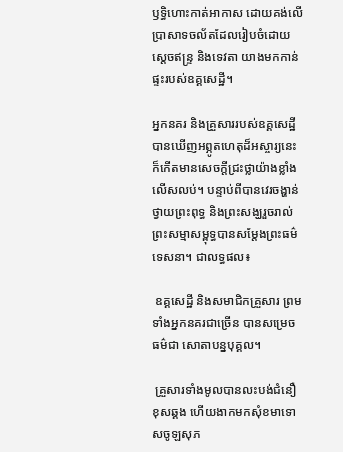ឫទ្ធិហោះកាត់អាកាស ដោយគង់លើប្រាសាទចល័តដែលរៀបចំដោយស្តេចឥន្ទ្រ និងទេវតា យាងមកកាន់ផ្ទះរបស់ឧគ្គសេដ្ឋី។

អ្នកនគរ និងគ្រួសាររបស់ឧគ្គសេដ្ឋី បានឃើញអព្ភូតហេតុដ៏អស្ចារ្យនេះ ក៏កើតមានសេចក្តីជ្រះថ្លាយ៉ាងខ្លាំងលើសលប់។ បន្ទាប់ពីបានវេរចង្ហាន់ថ្វាយព្រះពុទ្ធ និងព្រះសង្ឃរួចរាល់ ព្រះសម្មាសម្ពុទ្ធបានសម្តែងព្រះធម៌ទេសនា។ ជាលទ្ធផល៖

 ឧគ្គសេដ្ឋី និងសមាជិកគ្រួសារ ព្រមទាំងអ្នកនគរជាច្រើន បានសម្រេចធម៌ជា សោតាបន្នបុគ្គល។

 គ្រួសារទាំងមូលបានលះបង់ជំនឿខុសឆ្គង ហើយងាកមកសុំខមាទោសចូឡសុភ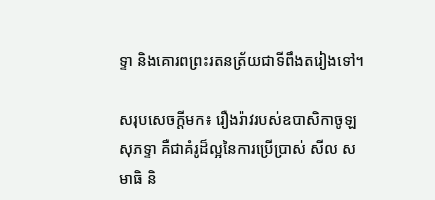ទ្ទា និងគោរពព្រះរតនត្រ័យជាទីពឹងតរៀងទៅ។

សរុបសេចក្តីមក៖ រឿងរ៉ាវរបស់ឧបាសិកាចូឡសុភទ្ទា គឺជាគំរូដ៏ល្អនៃការប្រើប្រាស់ សីល សមាធិ និ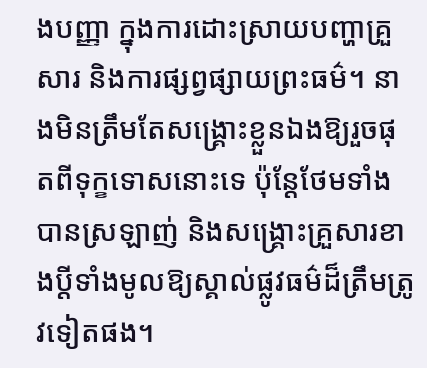ងបញ្ញា ក្នុងការដោះស្រាយបញ្ហាគ្រួសារ និងការផ្សព្វផ្សាយព្រះធម៌។ នាងមិនត្រឹមតែសង្គ្រោះខ្លួនឯងឱ្យរួចផុតពីទុក្ខទោសនោះទេ ប៉ុន្តែថែមទាំងបានស្រឡាញ់ និងសង្គ្រោះគ្រួសារខាងប្តីទាំងមូលឱ្យស្គាល់ផ្លូវធម៌ដ៏ត្រឹមត្រូវទៀតផង។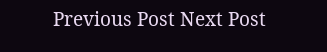Previous Post Next Post